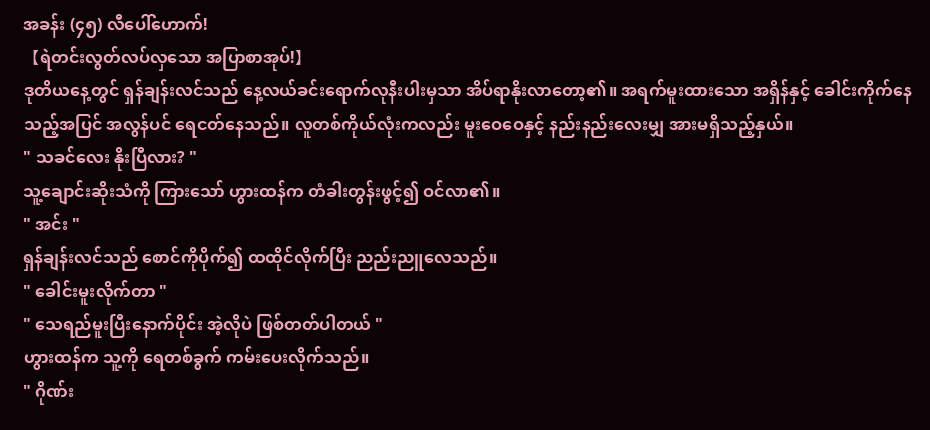အခန်း (၄၅) လီပေါ်ဟောက်!
【ရဲတင်းလွတ်လပ်လှသော အပြာစာအုပ်!】
ဒုတိယနေ့တွင် ရှန်ချန်းလင်သည် နေ့လယ်ခင်းရောက်လုနီးပါးမှသာ အိပ်ရာနိုးလာတော့၏။ အရက်မူးထားသော အရှိန်နှင့် ခေါင်းကိုက်နေသည့်အပြင် အလွန်ပင် ရေငတ်နေသည်။ လူတစ်ကိုယ်လုံးကလည်း မူးဝေဝေနှင့် နည်းနည်းလေးမျှ အားမရှိသည့်နှယ်။
" သခင်လေး နိုးပြီလား? "
သူ့ချောင်းဆိုးသံကို ကြားသော် ဟွားထန်က တံခါးတွန်းဖွင့်၍ ဝင်လာ၏။
" အင်း "
ရှန်ချန်းလင်သည် စောင်ကိုပိုက်၍ ထထိုင်လိုက်ပြီး ညည်းညူလေသည်။
" ခေါင်းမူးလိုက်တာ "
" သေရည်မူးပြီးနောက်ပိုင်း အဲ့လိုပဲ ဖြစ်တတ်ပါတယ် "
ဟွားထန်က သူ့ကို ရေတစ်ခွက် ကမ်းပေးလိုက်သည်။
" ဂိုဏ်း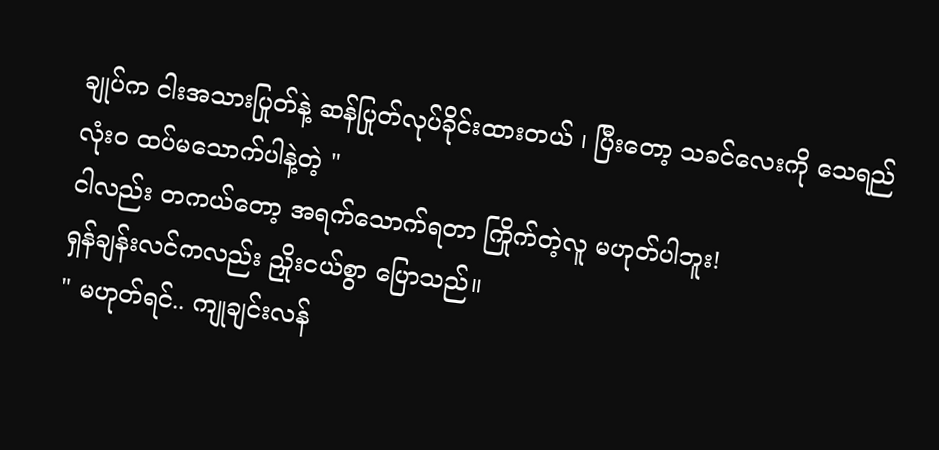ချုပ်က ငါးအသားပြုတ်နဲ့ ဆန်ပြုတ်လုပ်ခိုင်းထားတယ် ၊ ပြီးတော့ သခင်လေးကို သေရည်လုံးဝ ထပ်မသောက်ပါနဲ့တဲ့ "
ငါလည်း တကယ်တော့ အရက်သောက်ရတာ ကြိုက်တဲ့လူ မဟုတ်ပါဘူး!
ရှန်ချန်းလင်ကလည်း ညှိုးငယ်စွာ ပြောသည်။
" မဟုတ်ရင်.. ကျုချင်းလန်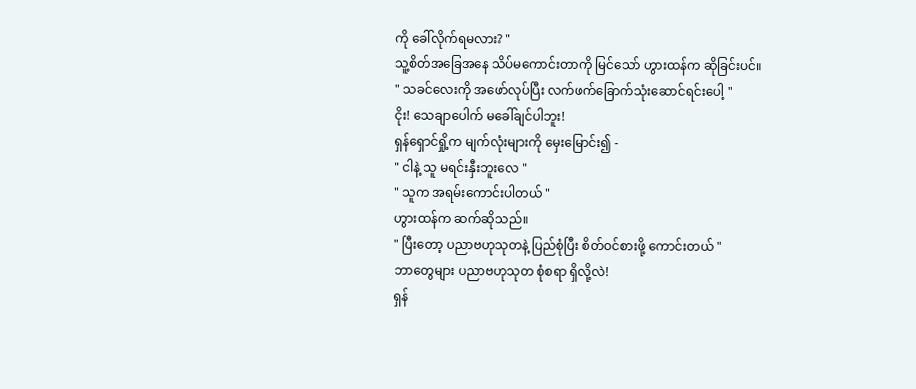ကို ခေါ်လိုက်ရမလား? "
သူ့စိတ်အခြေအနေ သိပ်မကောင်းတာကို မြင်သော် ဟွားထန်က ဆိုခြင်းပင်။
" သခင်လေးကို အဖော်လုပ်ပြီး လက်ဖက်ခြောက်သုံးဆောင်ရင်းပေါ့ "
ငိုး! သေချာပေါက် မခေါ်ချင်ပါဘူး!
ရှန်ရှောင်ရှို့က မျက်လုံးများကို မှေးမြောင်း၍ -
" ငါနဲ့ သူ မရင်းနှီးဘူးလေ "
" သူက အရမ်းကောင်းပါတယ် "
ဟွားထန်က ဆက်ဆိုသည်။
" ပြီးတော့ ပညာဗဟုသုတနဲ့ ပြည်စုံပြီး စိတ်ဝင်စားဖို့ ကောင်းတယ် "
ဘာတွေများ ပညာဗဟုသုတ စုံစရာ ရှိလို့လဲ!
ရှန်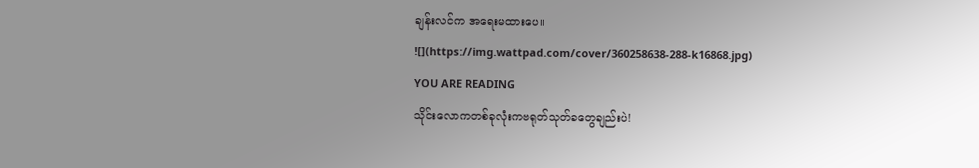ချန်းလင်က အရေးမထားပေ။
![](https://img.wattpad.com/cover/360258638-288-k16868.jpg)
YOU ARE READING
သိုင်းလောကတစ်ခုလုံးကဗရုတ်သုတ်ခတွေချည်းပဲ!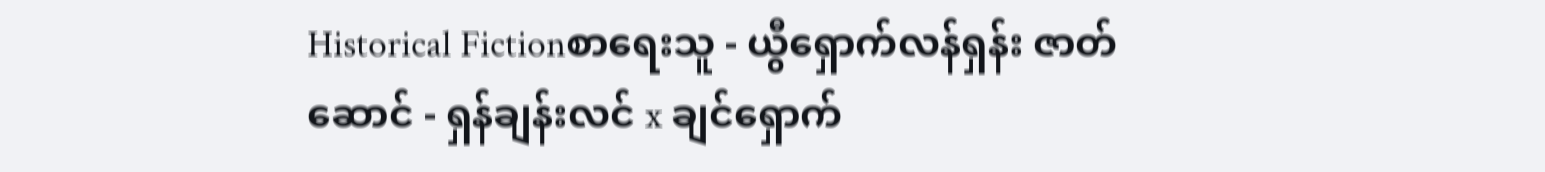Historical Fictionစာရေးသူ - ယွီရှောက်လန်ရှန်း ဇာတ်ဆောင် - ရှန်ချန်းလင် x ချင်ရှောက်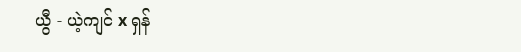ယွီ - ယဲ့ကျင် x ရှန်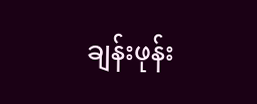ချန်းဖုန်း